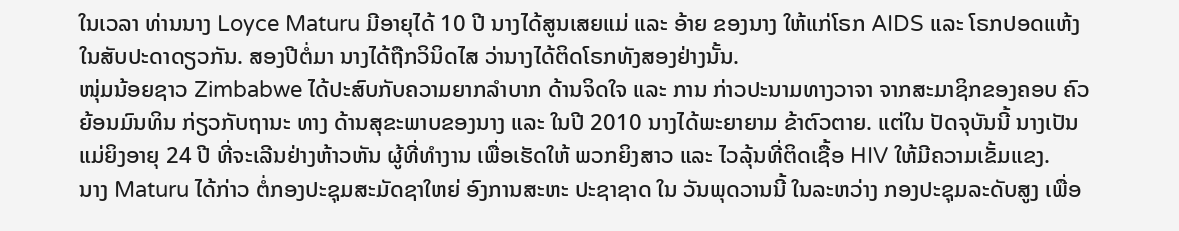ໃນເວລາ ທ່ານນາງ Loyce Maturu ມີອາຍຸໄດ້ 10 ປີ ນາງໄດ້ສູນເສຍແມ່ ແລະ ອ້າຍ ຂອງນາງ ໃຫ້ແກ່ໂຣກ AIDS ແລະ ໂຣກປອດແຫ້ງ ໃນສັບປະດາດຽວກັນ. ສອງປີຕໍ່ມາ ນາງໄດ້ຖືກວິນິດໄສ ວ່ານາງໄດ້ຕິດໂຣກທັງສອງຢ່າງນັ້ນ.
ໜຸ່ມນ້ອຍຊາວ Zimbabwe ໄດ້ປະສົບກັບຄວາມຍາກລຳບາກ ດ້ານຈິດໃຈ ແລະ ການ ກ່າວປະນາມທາງວາຈາ ຈາກສະມາຊິກຂອງຄອບ ຄົວ ຍ້ອນມົນທິນ ກ່ຽວກັບຖານະ ທາງ ດ້ານສຸຂະພາບຂອງນາງ ແລະ ໃນປີ 2010 ນາງໄດ້ພະຍາຍາມ ຂ້າຕົວຕາຍ. ແຕ່ໃນ ປັດຈຸບັນນີ້ ນາງເປັນແມ່ຍິງອາຍຸ 24 ປີ ທີ່ຈະເລີນຢ່າງຫ້າວຫັນ ຜູ້ທີ່ທຳງານ ເພື່ອເຮັດໃຫ້ ພວກຍິງສາວ ແລະ ໄວລຸ້ນທີ່ຕິດເຊື້ອ HIV ໃຫ້ມີຄວາມເຂັ້ມແຂງ.
ນາງ Maturu ໄດ້ກ່າວ ຕໍ່ກອງປະຊຸມສະມັດຊາໃຫຍ່ ອົງການສະຫະ ປະຊາຊາດ ໃນ ວັນພຸດວານນີ້ ໃນລະຫວ່າງ ກອງປະຊຸມລະດັບສູງ ເພື່ອ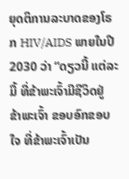ຍຸດຕິການລະບາດຂອງໂຣກ HIV/AIDS ພາຍໃນປີ 2030 ວ່າ “ດຽວນີ້ ແຕ່ລະມື້ ທີ່ຂ້າພະເຈົ້າມີຊີວິດຢູ່ ຂ້າພະເຈົ້າ ຂອບອົກຂອບໃຈ ທີ່ຂ້າພະເຈົ້າເປັນ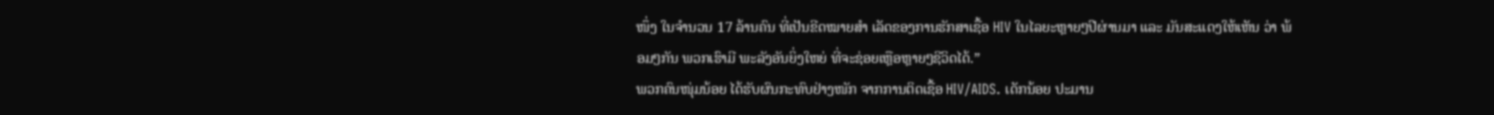ໜຶ່ງ ໃນຈຳນວນ 17 ລ້ານຄົນ ທີ່ເປັນຂີດໝາຍສຳ ເລັດຂອງການຮັກສາເຊື້ອ HIV ໃນໄລຍະຫຼາຍໆປີຜ່ານມາ ແລະ ມັນສະແດງໃຫ້ເຫັນ ວ່າ ພ້ອມໆກັນ ພວກເຮົາມີ ພະລັງອັນຍິ່ງໃຫຍ່ ທີ່ຈະຊ່ອຍເຫຼືອຫຼາຍໆຊີວິດໄດ້.”
ພວກຄົນໜຸ່ມນ້ອຍ ໄດ້ຮັບຜົນກະທົບຢ່າງໜັກ ຈາກການຕິດເຊື້ອ HIV/AIDS. ເດັກນ້ອຍ ປະມານ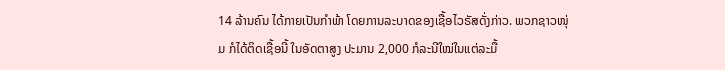14 ລ້ານຄົນ ໄດ້ກາຍເປັນກຳພ້າ ໂດຍການລະບາດຂອງເຊື້ອໄວຣັສດັ່ງກ່າວ. ພວກຊາວໜຸ່ມ ກໍໄດ້ຕິດເຊື້ອນີ້ ໃນອັດຕາສູງ ປະມານ 2,000 ກໍລະນີໃໝ່ໃນແຕ່ລະມື້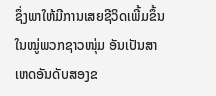ຊຶ່ງພາໃຫ້ມີການເສຍຊີວິດເພີ້ມຂຶ້ນໃນໝູ່ພວກຊາວໜຸ່ມ ອັນເປັນສາ ເຫດອັນດັບສອງຂ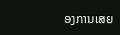ອງການເສຍ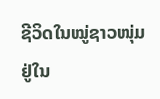ຊີວິດໃນໝູ່ຊາວໜຸ່ມຢູ່ໃນ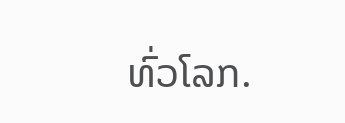ທົ່ວໂລກ.